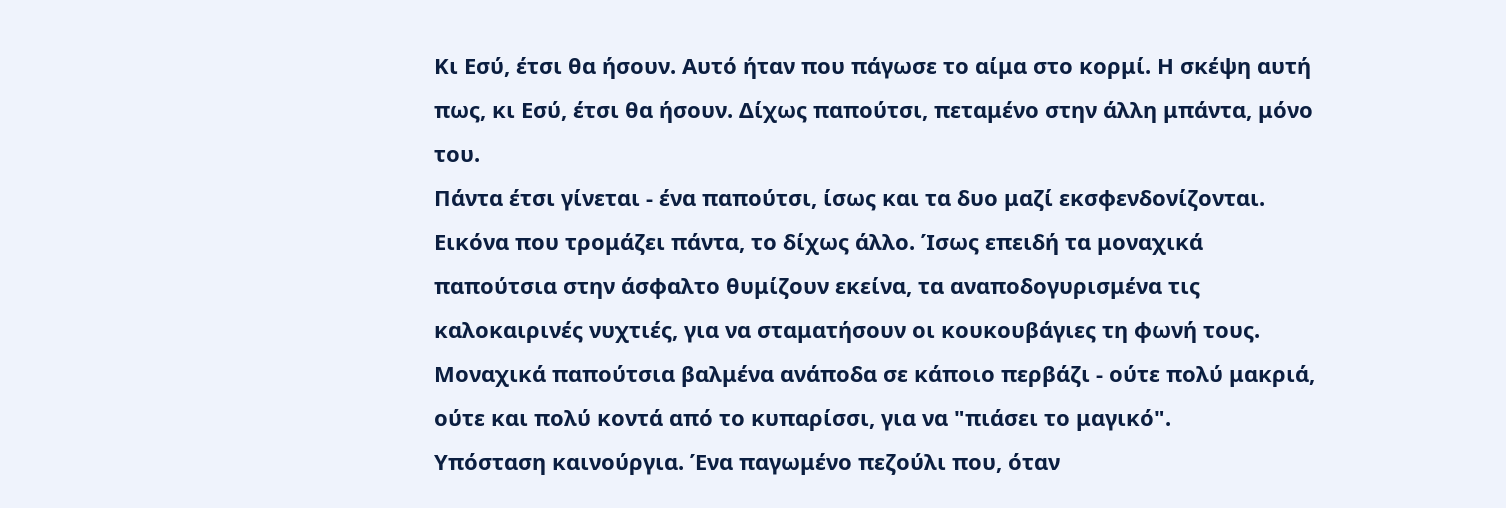Κι Εσύ, έτσι θα ήσουν. Αυτό ήταν που πάγωσε το αίμα στο κορμί. Η σκέψη αυτή πως, κι Εσύ, έτσι θα ήσουν. Δίχως παπούτσι, πεταμένο στην άλλη μπάντα, μόνο του.
Πάντα έτσι γίνεται - ένα παπούτσι, ίσως και τα δυο μαζί εκσφενδονίζονται. Εικόνα που τρομάζει πάντα, το δίχως άλλο. Ίσως επειδή τα μοναχικά παπούτσια στην άσφαλτο θυμίζουν εκείνα, τα αναποδογυρισμένα τις καλοκαιρινές νυχτιές, για να σταματήσουν οι κουκουβάγιες τη φωνή τους. Μοναχικά παπούτσια βαλμένα ανάποδα σε κάποιο περβάζι - ούτε πολύ μακριά, ούτε και πολύ κοντά από το κυπαρίσσι, για να "πιάσει το μαγικό".
Υπόσταση καινούργια. Ένα παγωμένο πεζούλι που, όταν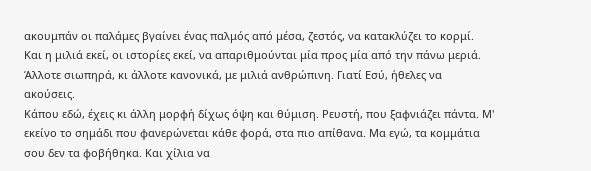ακουμπάν οι παλάμες βγαίνει ένας παλμός από μέσα, ζεστός, να κατακλύζει το κορμί. Και η μιλιά εκεί, οι ιστορίες εκεί, να απαριθμούνται μία προς μία από την πάνω μεριά. Άλλοτε σιωπηρά, κι άλλοτε κανονικά, με μιλιά ανθρώπινη. Γιατί Εσύ, ήθελες να ακούσεις.
Κάπου εδώ, έχεις κι άλλη μορφή δίχως όψη και θύμιση. Ρευστή, που ξαφνιάζει πάντα. Μ' εκείνο το σημάδι που φανερώνεται κάθε φορά, στα πιο απίθανα. Μα εγώ, τα κομμάτια σου δεν τα φοβήθηκα. Και χίλια να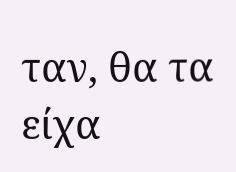ταν, θα τα είχα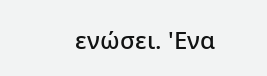ενώσει. 'Ενα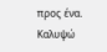προς ένα.
Καλυψώ